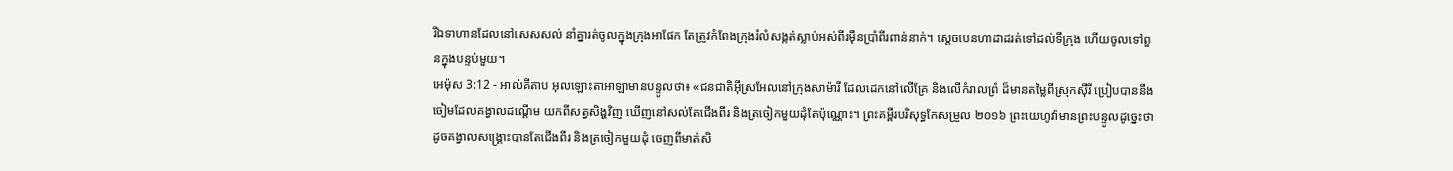រីឯទាហានដែលនៅសេសសល់ នាំគ្នារត់ចូលក្នុងក្រុងអាផែក តែត្រូវកំពែងក្រុងរំលំសង្កត់ស្លាប់អស់ពីរម៉ឺនប្រាំពីរពាន់នាក់។ ស្តេចបេនហាដាដរត់ទៅដល់ទីក្រុង ហើយចូលទៅពួនក្នុងបន្ទប់មួយ។
អេម៉ុស 3:12 - អាល់គីតាប អុលឡោះតាអាឡាមានបន្ទូលថា៖ «ជនជាតិអ៊ីស្រអែលនៅក្រុងសាម៉ារី ដែលដេកនៅលើគ្រែ និងលើកំរាលព្រំ ដ៏មានតម្លៃពីស្រុកស៊ីរី ប្រៀបបាននឹងចៀមដែលគង្វាលដណ្ដើម យកពីសត្វសិង្ហវិញ ឃើញនៅសល់តែជើងពីរ និងត្រចៀកមួយដុំតែប៉ុណ្ណោះ។ ព្រះគម្ពីរបរិសុទ្ធកែសម្រួល ២០១៦ ព្រះយេហូវ៉ាមានព្រះបន្ទូលដូច្នេះថា ដូចគង្វាលសង្គ្រោះបានតែជើងពីរ និងត្រចៀកមួយដុំ ចេញពីមាត់សិ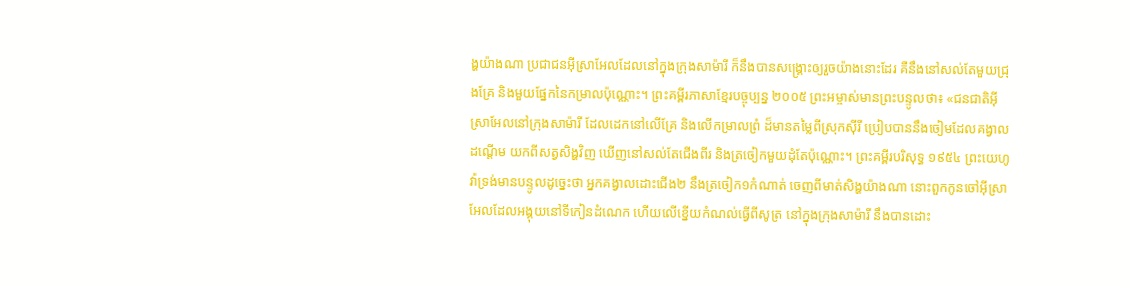ង្ហយ៉ាងណា ប្រជាជនអ៊ីស្រាអែលដែលនៅក្នុងក្រុងសាម៉ារី ក៏នឹងបានសង្គ្រោះឲ្យរួចយ៉ាងនោះដែរ គឺនឹងនៅសល់តែមួយជ្រុងគ្រែ និងមួយផ្នែកនៃកម្រាលប៉ុណ្ណោះ។ ព្រះគម្ពីរភាសាខ្មែរបច្ចុប្បន្ន ២០០៥ ព្រះអម្ចាស់មានព្រះបន្ទូលថា៖ «ជនជាតិអ៊ីស្រាអែលនៅក្រុងសាម៉ារី ដែលដេកនៅលើគ្រែ និងលើកម្រាលព្រំ ដ៏មានតម្លៃពីស្រុកស៊ីរី ប្រៀបបាននឹងចៀមដែលគង្វាលដណ្ដើម យកពីសត្វសិង្ហវិញ ឃើញនៅសល់តែជើងពីរ និងត្រចៀកមួយដុំតែប៉ុណ្ណោះ។ ព្រះគម្ពីរបរិសុទ្ធ ១៩៥៤ ព្រះយេហូវ៉ាទ្រង់មានបន្ទូលដូច្នេះថា អ្នកគង្វាលដោះជើង២ នឹងត្រចៀក១កំណាត់ ចេញពីមាត់សិង្ហយ៉ាងណា នោះពួកកូនចៅអ៊ីស្រាអែលដែលអង្គុយនៅទីកៀនដំណេក ហើយលើខ្នើយកំណល់ធ្វើពីសូត្រ នៅក្នុងក្រុងសាម៉ារី នឹងបានដោះ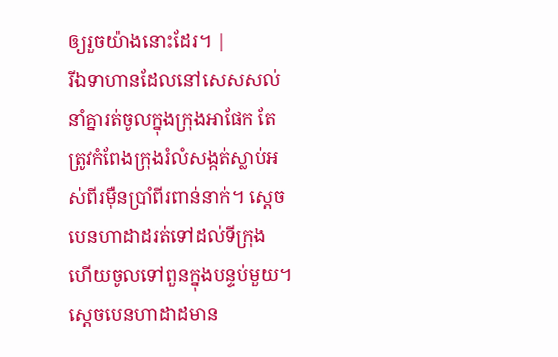ឲ្យរួចយ៉ាងនោះដែរ។ |
រីឯទាហានដែលនៅសេសសល់ នាំគ្នារត់ចូលក្នុងក្រុងអាផែក តែត្រូវកំពែងក្រុងរំលំសង្កត់ស្លាប់អស់ពីរម៉ឺនប្រាំពីរពាន់នាក់។ ស្តេចបេនហាដាដរត់ទៅដល់ទីក្រុង ហើយចូលទៅពួនក្នុងបន្ទប់មួយ។
ស្តេចបេនហាដាដមាន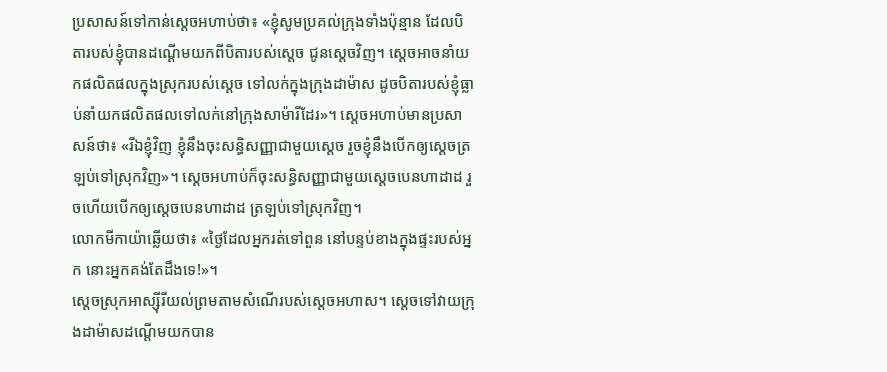ប្រសាសន៍ទៅកាន់ស្តេចអហាប់ថា៖ «ខ្ញុំសូមប្រគល់ក្រុងទាំងប៉ុន្មាន ដែលបិតារបស់ខ្ញុំបានដណ្តើមយកពីបិតារបស់ស្តេច ជូនស្តេចវិញ។ ស្តេចអាចនាំយកផលិតផលក្នុងស្រុករបស់ស្តេច ទៅលក់ក្នុងក្រុងដាម៉ាស ដូចបិតារបស់ខ្ញុំធ្លាប់នាំយកផលិតផលទៅលក់នៅក្រុងសាម៉ារីដែរ»។ ស្តេចអហាប់មានប្រសាសន៍ថា៖ «រីឯខ្ញុំវិញ ខ្ញុំនឹងចុះសន្ធិសញ្ញាជាមួយស្តេច រួចខ្ញុំនឹងបើកឲ្យស្តេចត្រឡប់ទៅស្រុកវិញ»។ ស្តេចអហាប់ក៏ចុះសន្ធិសញ្ញាជាមួយស្តេចបេនហាដាដ រួចហើយបើកឲ្យស្តេចបេនហាដាដ ត្រឡប់ទៅស្រុកវិញ។
លោកមីកាយ៉ាឆ្លើយថា៖ «ថ្ងៃដែលអ្នករត់ទៅពួន នៅបន្ទប់ខាងក្នុងផ្ទះរបស់អ្នក នោះអ្នកគង់តែដឹងទេ!»។
ស្តេចស្រុកអាស្ស៊ីរីយល់ព្រមតាមសំណើរបស់ស្តេចអហាស។ ស្តេចទៅវាយក្រុងដាម៉ាសដណ្តើមយកបាន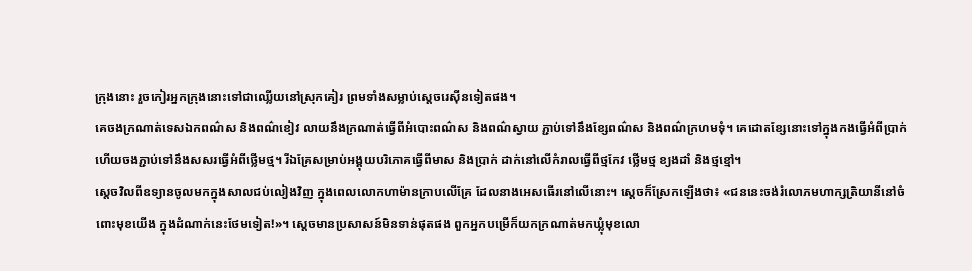ក្រុងនោះ រួចកៀរអ្នកក្រុងនោះទៅជាឈ្លើយនៅស្រុកគៀរ ព្រមទាំងសម្លាប់ស្តេចរេស៊ីនទៀតផង។
គេចងក្រណាត់ទេសឯកពណ៌ស និងពណ៌ខៀវ លាយនឹងក្រណាត់ធ្វើពីអំបោះពណ៌ស និងពណ៌ស្វាយ ភ្ជាប់ទៅនឹងខ្សែពណ៌ស និងពណ៌ក្រហមទុំ។ គេដោតខ្សែនោះទៅក្នុងកងធ្វើអំពីប្រាក់ ហើយចងភ្ជាប់ទៅនឹងសសរធ្វើអំពីថ្លើមថ្ម។ រីឯគ្រែសម្រាប់អង្គុយបរិភោគធ្វើពីមាស និងប្រាក់ ដាក់នៅលើកំរាលធ្វើពីថ្មកែវ ថ្លើមថ្ម ខ្យងដាំ និងថ្មខ្មៅ។
ស្តេចវិលពីឧទ្យានចូលមកក្នុងសាលជប់លៀងវិញ ក្នុងពេលលោកហាម៉ានក្រាបលើគ្រែ ដែលនាងអេសធើរនៅលើនោះ។ ស្តេចក៏ស្រែកឡើងថា៖ «ជននេះចង់រំលោភមហាក្សត្រិយានីនៅចំពោះមុខយើង ក្នុងដំណាក់នេះថែមទៀត!»។ ស្តេចមានប្រសាសន៍មិនទាន់ផុតផង ពួកអ្នកបម្រើក៏យកក្រណាត់មកឃ្លុំមុខលោ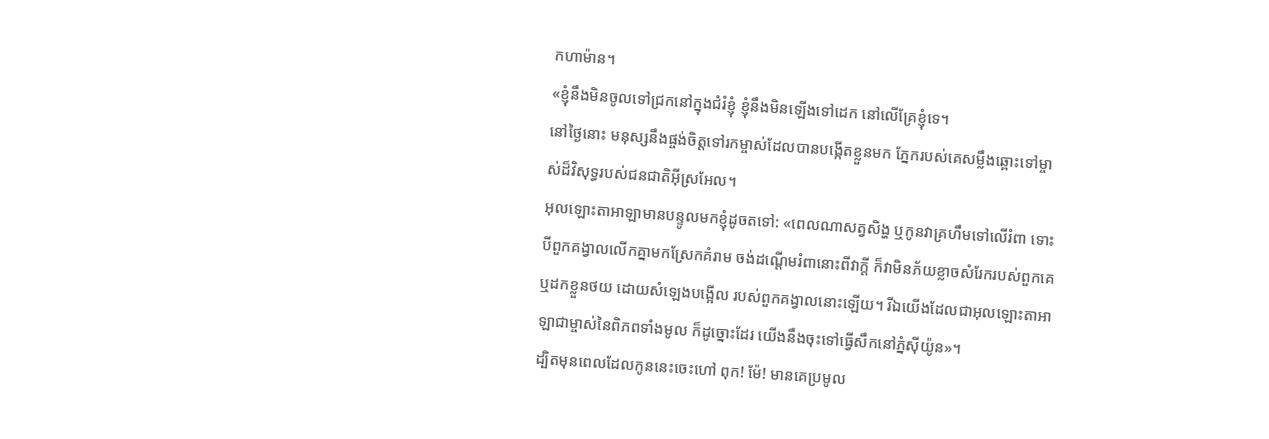កហាម៉ាន។
«ខ្ញុំនឹងមិនចូលទៅជ្រកនៅក្នុងជំរំខ្ញុំ ខ្ញុំនឹងមិនឡើងទៅដេក នៅលើគ្រែខ្ញុំទេ។
នៅថ្ងៃនោះ មនុស្សនឹងផ្ចង់ចិត្តទៅរកម្ចាស់ដែលបានបង្កើតខ្លួនមក ភ្នែករបស់គេសម្លឹងឆ្ពោះទៅម្ចាស់ដ៏វិសុទ្ធរបស់ជនជាតិអ៊ីស្រអែល។
អុលឡោះតាអាឡាមានបន្ទូលមកខ្ញុំដូចតទៅ: «ពេលណាសត្វសិង្ហ ឬកូនវាគ្រហឹមទៅលើរំពា ទោះបីពួកគង្វាលលើកគ្នាមកស្រែកគំរាម ចង់ដណ្ដើមរំពានោះពីវាក្ដី ក៏វាមិនភ័យខ្លាចសំរែករបស់ពួកគេ ឬដកខ្លួនថយ ដោយសំឡេងបង្អើល របស់ពួកគង្វាលនោះឡើយ។ រីឯយើងដែលជាអុលឡោះតាអាឡាជាម្ចាស់នៃពិភពទាំងមូល ក៏ដូច្នោះដែរ យើងនឹងចុះទៅធ្វើសឹកនៅភ្នំស៊ីយ៉ូន»។
ដ្បិតមុនពេលដែលកូននេះចេះហៅ ពុក! ម៉ែ! មានគេប្រមូល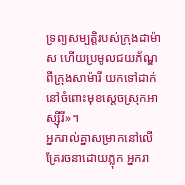ទ្រព្យសម្បត្តិរបស់ក្រុងដាម៉ាស ហើយប្រមូលជយភ័ណ្ឌពីក្រុងសាម៉ារី យកទៅដាក់នៅចំពោះមុខស្ដេចស្រុកអាស្ស៊ីរី»។
អ្នករាល់គ្នាសម្រាកនៅលើគ្រែរចនាដោយភ្លុក អ្នករា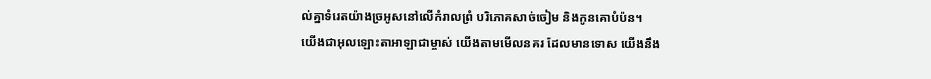ល់គ្នាទំរេតយ៉ាងច្រអូសនៅលើកំរាលព្រំ បរិភោគសាច់ចៀម និងកូនគោបំប៉ន។
យើងជាអុលឡោះតាអាឡាជាម្ចាស់ យើងតាមមើលនគរ ដែលមានទោស យើងនឹង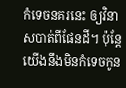កំទេចនគរនេះ ឲ្យវិនាសបាត់ពីផែនដី។ ប៉ុន្តែ យើងនឹងមិនកំទេចកូន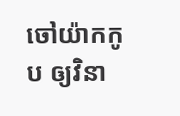ចៅយ៉ាកកូប ឲ្យវិនា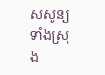សសូន្យទាំងស្រុង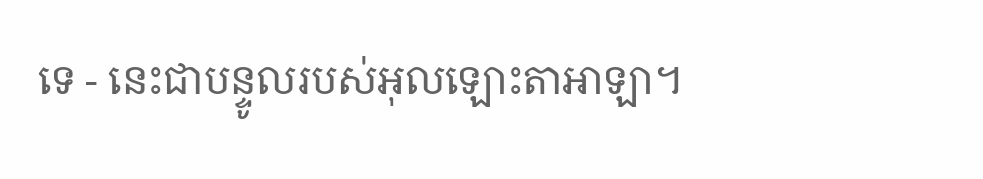ទេ - នេះជាបន្ទូលរបស់អុលឡោះតាអាឡា។